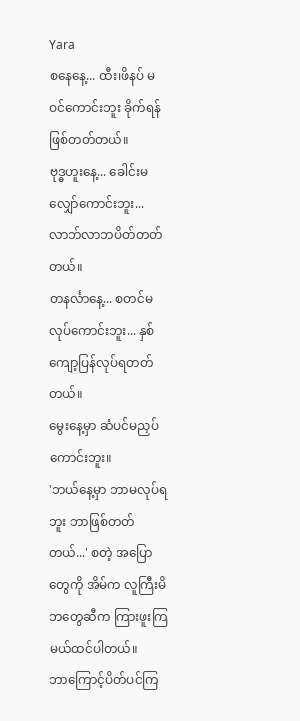Yara
စနေနေ့... ထီး၊ဖိနပ် မဝင်ကောင်းဘူး ခိုက်ရန်ဖြစ်တတ်တယ်။
ဗုဒ္ဓဟူးနေ့... ခေါင်းမလျှော်ကောင်းဘူး...လာဘ်လာဘပိတ်တတ်တယ်။
တနင်္လာနေ့... စတင်မလုပ်ကောင်းဘူး... နှစ်ကျော့ပြန်လုပ်ရတတ်တယ်။
မွေးနေ့မှာ ဆံပင်မညှပ်ကောင်းဘူး။
'ဘယ်နေ့မှာ ဘာမလုပ်ရဘူး ဘာဖြစ်တတ်တယ်...' စတဲ့ အပြောတွေကို အိမ်က လူကြီးမိဘတွေဆီက ကြားဖူးကြမယ်ထင်ပါတယ်။
ဘာကြောင့်ပိတ်ပင်ကြ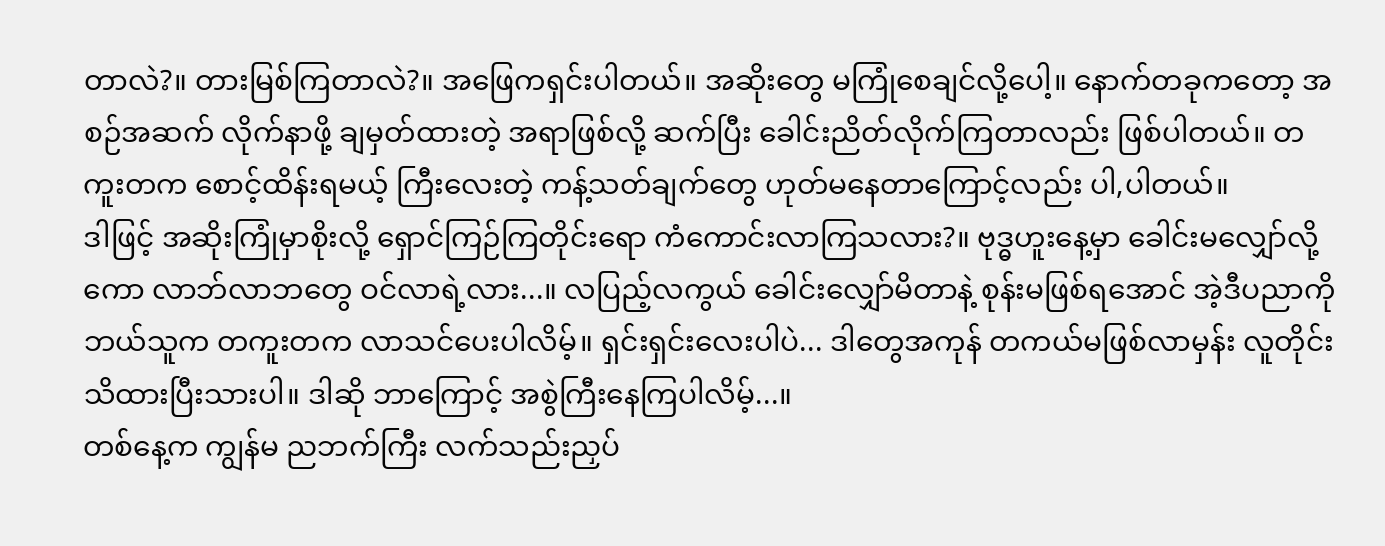တာလဲ?။ တားမြစ်ကြတာလဲ?။ အဖြေကရှင်းပါတယ်။ အဆိုးတွေ မကြုံစေချင်လို့ပေါ့။ နောက်တခုကတော့ အစဉ်အဆက် လိုက်နာဖို့ ချမှတ်ထားတဲ့ အရာဖြစ်လို့ ဆက်ပြီး ခေါင်းညိတ်လိုက်ကြတာလည်း ဖြစ်ပါတယ်။ တကူးတက စောင့်ထိန်းရမယ့် ကြီးလေးတဲ့ ကန့်သတ်ချက်တွေ ဟုတ်မနေတာကြောင့်လည်း ပါ,ပါတယ်။
ဒါဖြင့် အဆိုးကြုံမှာစိုးလို့ ရှောင်ကြဉ်ကြတိုင်းရော ကံကောင်းလာကြသလား?။ ဗုဒ္ဓဟူးနေ့မှာ ခေါင်းမလျှော်လို့ကော လာဘ်လာဘတွေ ဝင်လာရဲ့လား...။ လပြည့်လကွယ် ခေါင်းလျှော်မိတာနဲ့ စုန်းမဖြစ်ရအောင် အဲ့ဒီပညာကို ဘယ်သူက တကူးတက လာသင်ပေးပါလိမ့်။ ရှင်းရှင်းလေးပါပဲ... ဒါတွေအကုန် တကယ်မဖြစ်လာမှန်း လူတိုင်းသိထားပြီးသားပါ။ ဒါဆို ဘာကြောင့် အစွဲကြီးနေကြပါလိမ့်...။
တစ်နေ့က ကျွန်မ ညဘက်ကြီး လက်သည်းညှပ်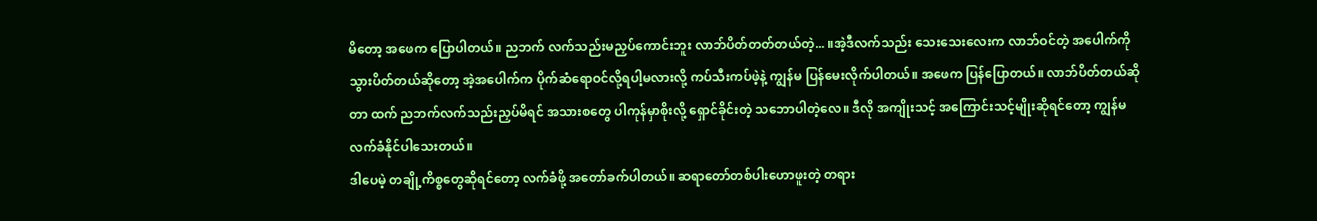မိတော့ အဖေက ပြောပါတယ်။ ညဘက် လက်သည်းမညှပ်ကောင်းဘူး လာဘ်ပိတ်တတ်တယ်တဲ့... ။အဲ့ဒီလက်သည်း သေးသေးလေးက လာဘ်ဝင်တဲ့ အပေါက်ကို သွားပိတ်တယ်ဆိုတော့ အဲ့အပေါက်က ပိုက်ဆံရောဝင်လို့ရပါ့မလားလို့ ကပ်သီးကပ်ဖဲ့နဲ့ ကျွန်မ ပြန်မေးလိုက်ပါတယ်။ အဖေက ပြန်ပြောတယ်။ လာဘ်ပိတ်တယ်ဆိုတာ ထက် ညဘက်လက်သည်းညှပ်မိရင် အသားစတွေ ပါကုန်မှာစိုးလို့ ရှောင်ခိုင်းတဲ့ သဘောပါတဲ့လေ။ ဒီလို အကျိုးသင့် အကြောင်းသင့်မျိုးဆိုရင်တော့ ကျွန်မ လက်ခံနိုင်ပါသေးတယ်။
ဒါပေမဲ့ တချို့ကိစ္စတွေဆိုရင်တော့ လက်ခံဖို့ အတော်ခက်ပါတယ်။ ဆရာတော်တစ်ပါးဟောဖူးတဲ့ တရား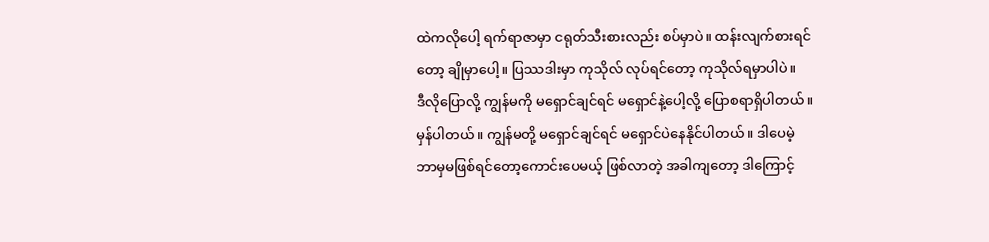ထဲကလိုပေါ့ ရက်ရာဇာမှာ ငရုတ်သီးစားလည်း စပ်မှာပဲ။ ထန်းလျက်စားရင်တော့ ချိုမှာပေါ့။ ပြဿဒါးမှာ ကုသိုလ် လုပ်ရင်တော့ ကုသိုလ်ရမှာပါပဲ။
ဒီလိုပြောလို့ ကျွန်မကို မရှောင်ချင်ရင် မရှောင်နဲ့ပေါ့လို့ ပြောစရာရှိပါတယ်။ မှန်ပါတယ်။ ကျွန်မတို့ မရှောင်ချင်ရင် မရှောင်ပဲနေနိုင်ပါတယ်။ ဒါပေမဲ့ ဘာမှမဖြစ်ရင်တော့ကောင်းပေမယ့် ဖြစ်လာတဲ့ အခါကျတော့ ဒါကြောင့်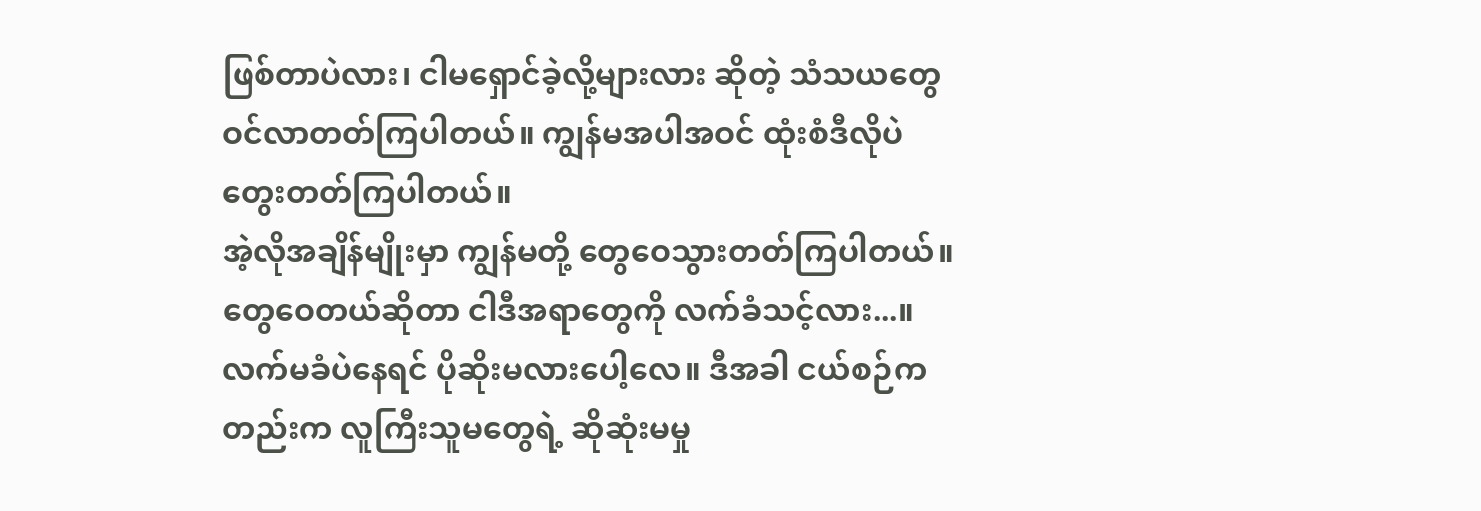ဖြစ်တာပဲလား၊ ငါမရှောင်ခဲ့လို့များလား ဆိုတဲ့ သံသယတွေဝင်လာတတ်ကြပါတယ်။ ကျွန်မအပါအဝင် ထုံးစံဒီလိုပဲတွေးတတ်ကြပါတယ်။
အဲ့လိုအချိန်မျိုးမှာ ကျွန်မတို့ တွေဝေသွားတတ်ကြပါတယ်။ တွေဝေတယ်ဆိုတာ ငါဒီအရာတွေကို လက်ခံသင့်လား...။ လက်မခံပဲနေရင် ပိုဆိုးမလားပေါ့လေ။ ဒီအခါ ငယ်စဉ်ကတည်းက လူကြီးသူမတွေရဲ့ ဆိုဆုံးမမှု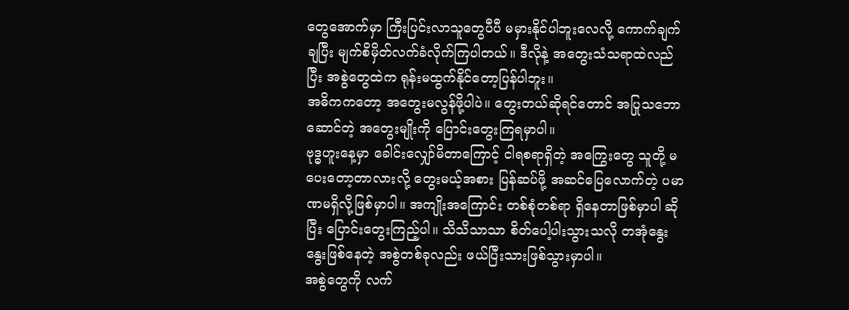တွေအောက်မှာ ကြီးပြင်းလာသူတွေပီပီ မမှားနိုင်ပါဘူးလေလို့ ကောက်ချက်ချပြီး မျက်စိမှိတ်လက်ခံလိုက်ကြပါတယ်။ ဒီလိုနဲ့ အတွေးသံသရာထဲလည်ပြီး အစွဲတွေထဲက ရုန်းမထွက်နိုင်တော့ပြန်ပါဘူး။
အဓိကကတော့ အတွေးမလွန်ဖို့ပါပဲ။ တွေးတယ်ဆိုရင်တောင် အပြုသဘောဆောင်တဲ့ အတွေးမျိုးကို ပြောင်းတွေးကြရမှာပါ။
ဗုဒ္ဓဟူးနေ့မှာ ခေါင်းလျှော်မိတာကြောင့် ငါရစရာရှိတဲ့ အကြွေးတွေ သူတို့ မပေးတော့တာလားလို့ တွေးမယ့်အစား ပြန်ဆပ်ဖို့ အဆင်ပြေလောက်တဲ့ ပမာဏမရှိလို့ဖြစ်မှာပါ။ အကျိုးအကြောင်း တစ်စုံတစ်ရာ ရှိနေတာဖြစ်မှာပါ ဆိုပြီး ပြောင်းတွေးကြည့်ပါ။ သိသိသာသာ စိတ်ပေါ့ပါးသွားသလို တအုံနွေးနွေးဖြစ်နေတဲ့ အစွဲတစ်ခုလည်း ဖယ်ပြီးသားဖြစ်သွားမှာပါ။
အစွဲတွေကို လက်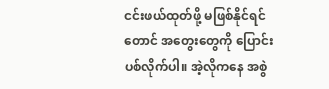ငင်းဖယ်ထုတ်ဖို့ မဖြစ်နိုင်ရင်တောင် အတွေးတွေကို ပြောင်းပစ်လိုက်ပါ။ အဲ့လိုကနေ အစွဲ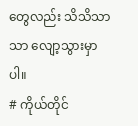တွေလည်း သိသိသာသာ လျော့သွားမှာပါ။
# ကိုယ်တိုင်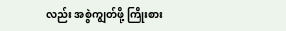လည်း အစွဲကျွတ်ဖို့ ကြိုးစား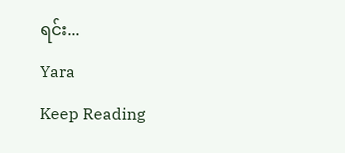ရင်း...
Yara
Keep Reading